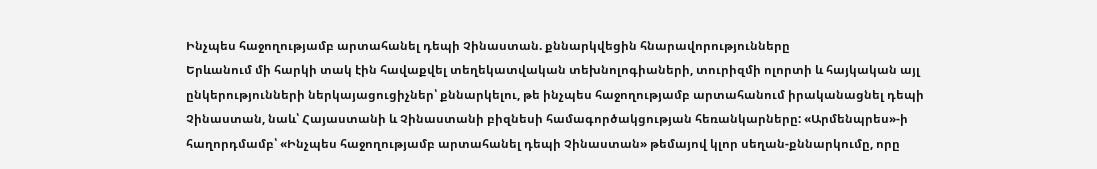Ինչպես հաջողությամբ արտահանել դեպի Չինաստան. քննարկվեցին հնարավորությունները
Երևանում մի հարկի տակ էին հավաքվել տեղեկատվական տեխնոլոգիաների, տուրիզմի ոլորտի և հայկական այլ ընկերությունների ներկայացուցիչներ՝ քննարկելու, թե ինչպես հաջողությամբ արտահանում իրականացնել դեպի Չինաստան, նաև՝ Հայաստանի և Չինաստանի բիզնեսի համագործակցության հեռանկարները: «Արմենպրես»-ի հաղորդմամբ՝ «Ինչպես հաջողությամբ արտահանել դեպի Չինաստան» թեմայով կլոր սեղան-քննարկումը, որը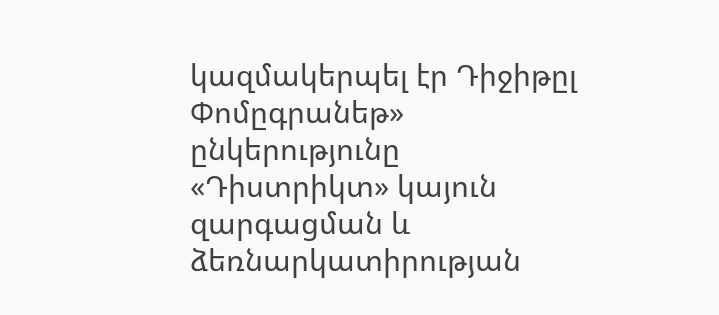կազմակերպել էր Դիջիթըլ Փոմըգրանեթ» ընկերությունը «Դիստրիկտ» կայուն զարգացման և ձեռնարկատիրության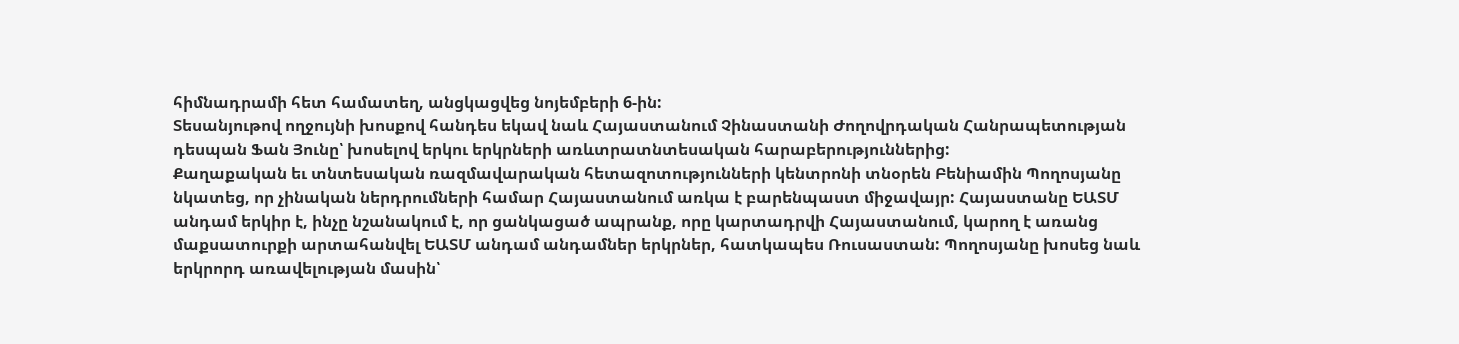հիմնադրամի հետ համատեղ, անցկացվեց նոյեմբերի 6-ին:
Տեսանյութով ողջույնի խոսքով հանդես եկավ նաև Հայաստանում Չինաստանի Ժողովրդական Հանրապետության դեսպան Ֆան Յունը՝ խոսելով երկու երկրների առևտրատնտեսական հարաբերություններից:
Քաղաքական եւ տնտեսական ռազմավարական հետազոտությունների կենտրոնի տնօրեն Բենիամին Պողոսյանը նկատեց, որ չինական ներդրումների համար Հայաստանում առկա է բարենպաստ միջավայր: Հայաստանը ԵԱՏՄ անդամ երկիր է, ինչը նշանակում է, որ ցանկացած ապրանք, որը կարտադրվի Հայաստանում, կարող է առանց մաքսատուրքի արտահանվել ԵԱՏՄ անդամ անդամներ երկրներ, հատկապես Ռուսաստան: Պողոսյանը խոսեց նաև երկրորդ առավելության մասին՝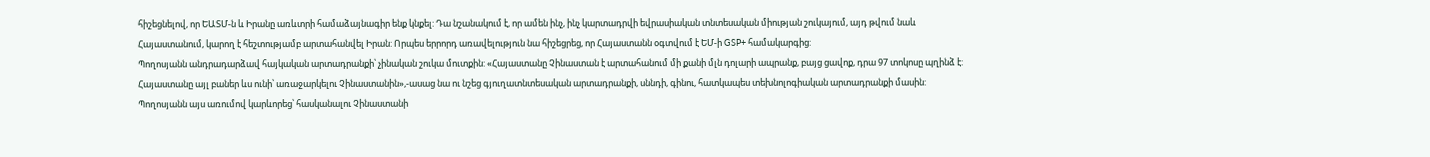հիշեցնելով, որ ԵԱՏՄ-ն և Իրանը առևտրի համաձայնագիր ենք կնքել: Դա նշանակում է, որ ամեն ինչ, ինչ կարտադրվի եվրասիական տնտեսական միության շուկայում, այդ թվում նաև Հայաստանում, կարող է հեշտությամբ արտահանվել Իրան: Որպես երրորդ առավելություն նա հիշեցրեց, որ Հայաստանն օգտվում է ԵՄ-ի GSP+ համակարգից:
Պողոսյանն անդրադարձավ հայկական արտադրանքի՝ չինական շուկա մուտքին: «Հայաստանը Չինաստան է արտահանում մի քանի մլն դոլարի ապրանք, բայց ցավոք, դրա 97 տոկոսը պղինձ է: Հայաստանը այլ բաներ ևս ունի՝ առաջարկելու Չինաստանին»,-ասաց նա ու նշեց գյուղատնտեսական արտադրանքի, սննդի, գինու, հատկապես տեխնոլոգիական արտադրանքի մասին:
Պողոսյանն այս առումով կարևորեց՝ հասկանալու Չինաստանի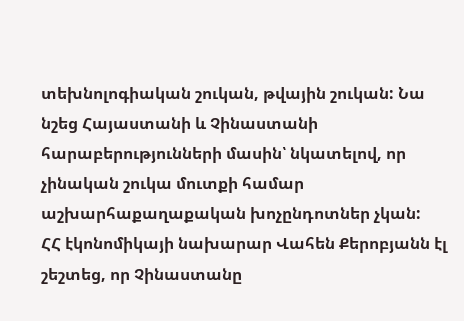տեխնոլոգիական շուկան, թվային շուկան: Նա նշեց Հայաստանի և Չինաստանի հարաբերությունների մասին՝ նկատելով, որ չինական շուկա մուտքի համար աշխարհաքաղաքական խոչընդոտներ չկան:
ՀՀ էկոնոմիկայի նախարար Վահեն Քերոբյանն էլ շեշտեց, որ Չինաստանը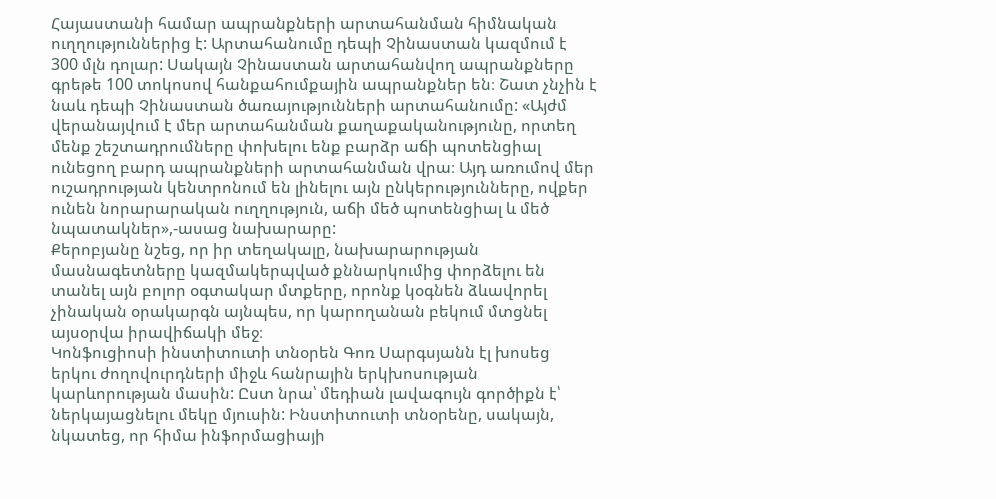Հայաստանի համար ապրանքների արտահանման հիմնական ուղղություններից է: Արտահանումը դեպի Չինաստան կազմում է 300 մլն դոլար: Սակայն Չինաստան արտահանվող ապրանքները գրեթե 100 տոկոսով հանքահումքային ապրանքներ են։ Շատ չնչին է նաև դեպի Չինաստան ծառայությունների արտահանումը: «Այժմ վերանայվում է մեր արտահանման քաղաքականությունը, որտեղ մենք շեշտադրումները փոխելու ենք բարձր աճի պոտենցիալ ունեցող բարդ ապրանքների արտահանման վրա։ Այդ առումով մեր ուշադրության կենտրոնում են լինելու այն ընկերությունները, ովքեր ունեն նորարարական ուղղություն, աճի մեծ պոտենցիալ և մեծ նպատակներ»,-ասաց նախարարը:
Քերոբյանը նշեց, որ իր տեղակալը, նախարարության մասնագետները կազմակերպված քննարկումից փորձելու են տանել այն բոլոր օգտակար մտքերը, որոնք կօգնեն ձևավորել չինական օրակարգն այնպես, որ կարողանան բեկում մտցնել այսօրվա իրավիճակի մեջ։
Կոնֆուցիոսի ինստիտուտի տնօրեն Գոռ Սարգսյանն էլ խոսեց երկու ժողովուրդների միջև հանրային երկխոսության կարևորության մասին: Ըստ նրա՝ մեդիան լավագույն գործիքն է՝ ներկայացնելու մեկը մյուսին: Ինստիտուտի տնօրենը, սակայն, նկատեց, որ հիմա ինֆորմացիայի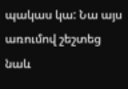պակաս կա: Նա այս առումով շեշտեց նաև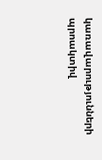կառավարությունների պրոակտիվ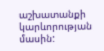աշխատանքի կարևորության մասին: